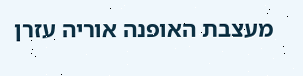מעצבת האופנה אוריה עזרן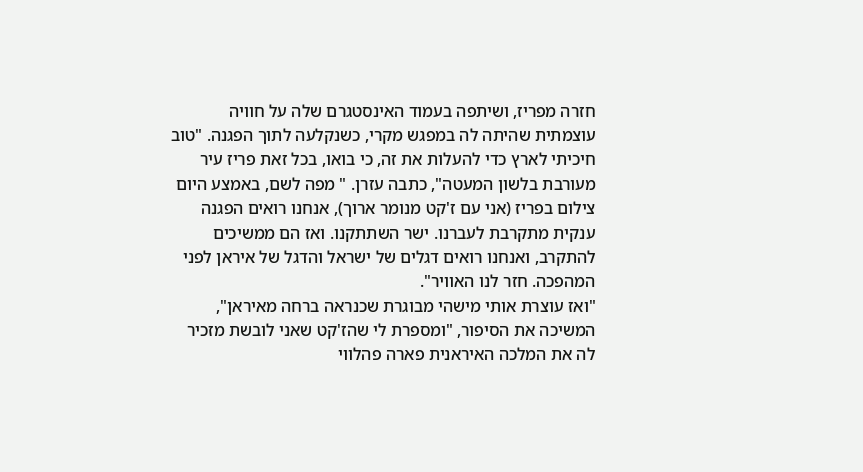חזרה מפריז, ושיתפה בעמוד האינסטגרם שלה על חוויה עוצמתית שהיתה לה במפגש מקרי, כשנקלעה לתוך הפגנה. "טוב חיכיתי לארץ כדי להעלות את זה, כי בואו, בכל זאת פריז עיר מעורבת בלשון המעטה", כתבה עזרן. " מפה לשם, באמצע היום צילום בפריז (אני עם ז'קט מנומר ארוך), אנחנו רואים הפגנה ענקית מתקרבת לעברנו. ישר השתתקנו. ואז הם ממשיכים להתקרב, ואנחנו רואים דגלים של ישראל והדגל של איראן לפני המהפכה. חזר לנו האוויר".
"ואז עוצרת אותי מישהי מבוגרת שכנראה ברחה מאיראן", המשיכה את הסיפור, "ומספרת לי שהז'קט שאני לובשת מזכיר לה את המלכה האיראנית פארה פהלווי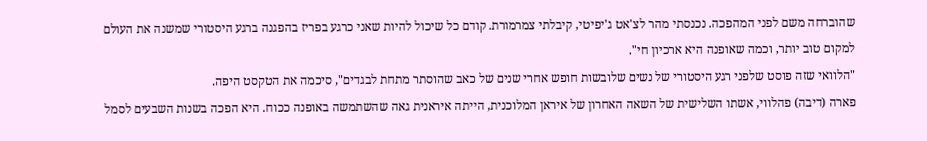שהוברחה משם לפני המהפכה. נכנסתי מהר לצ'אט ג'יפיטי, קיבלתי צמרמורת. קודם כל שיכול להיות שאני כרגע בפריז בהפגנה ברגע היסטורי שמשנה את העולם למקום טוב יותר, וכמה שאופנה היא ארכיון חי".
"הלוואי שזה פוסט שלפני רגע היסטורי של נשים שלובשות חופש אחרי שנים של כאב שהוסתר מתחת לבגדים", סיכמה את הטקסט היפה.
פארה (דיבה) פהלווי, אשתו השלישית של השאה האחרון של איראן המלוכנית, הייתה איראנית גאה שהשתמשה באופנה ככוח. היא הפכה בשנות השבעים לסמל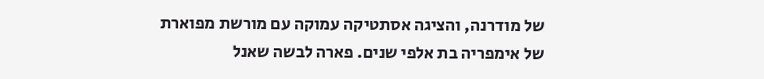של מודרנה, והציגה אסתטיקה עמוקה עם מורשת מפוארת של אימפריה בת אלפי שנים. פארה לבשה שאנל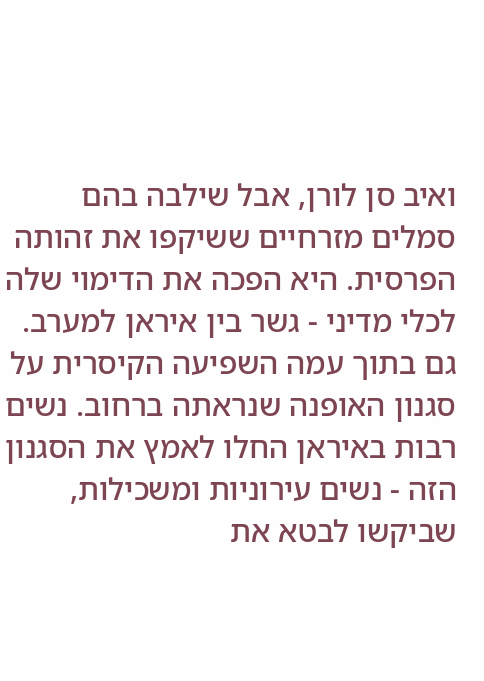ואיב סן לורן, אבל שילבה בהם סמלים מזרחיים ששיקפו את זהותה הפרסית. היא הפכה את הדימוי שלה לכלי מדיני - גשר בין איראן למערב.
גם בתוך עמה השפיעה הקיסרית על סגנון האופנה שנראתה ברחוב. נשים רבות באיראן החלו לאמץ את הסגנון הזה - נשים עירוניות ומשכילות, שביקשו לבטא את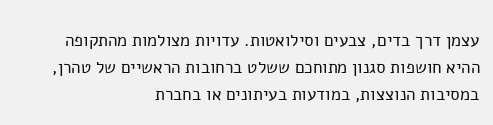עצמן דרך בדים, צבעים וסילואטות. עדויות מצולמות מהתקופה ההיא חושפות סגנון מתוחכם ששלט ברחובות הראשיים של טהרן, במסיבות הנוצצות, במודעות בעיתונים או בחברת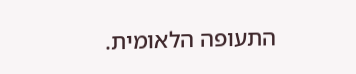התעופה הלאומית.